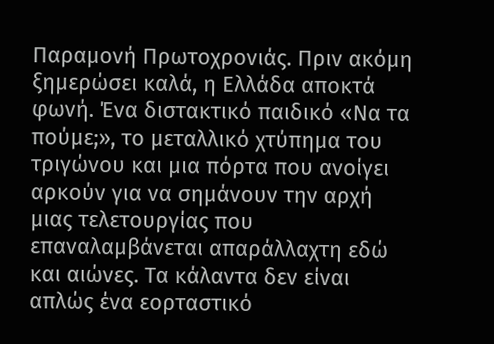Παραμονή Πρωτοχρονιάς. Πριν ακόμη ξημερώσει καλά, η Ελλάδα αποκτά φωνή. Ένα διστακτικό παιδικό «Να τα πούμε;», το μεταλλικό χτύπημα του τριγώνου και μια πόρτα που ανοίγει αρκούν για να σημάνουν την αρχή μιας τελετουργίας που επαναλαμβάνεται απαράλλαχτη εδώ και αιώνες. Τα κάλαντα δεν είναι απλώς ένα εορταστικό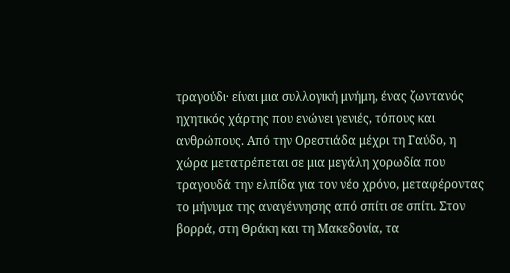τραγούδι· είναι μια συλλογική μνήμη, ένας ζωντανός ηχητικός χάρτης που ενώνει γενιές, τόπους και ανθρώπους. Από την Ορεστιάδα μέχρι τη Γαύδο, η χώρα μετατρέπεται σε μια μεγάλη χορωδία που τραγουδά την ελπίδα για τον νέο χρόνο, μεταφέροντας το μήνυμα της αναγέννησης από σπίτι σε σπίτι. Στον βορρά, στη Θράκη και τη Μακεδονία, τα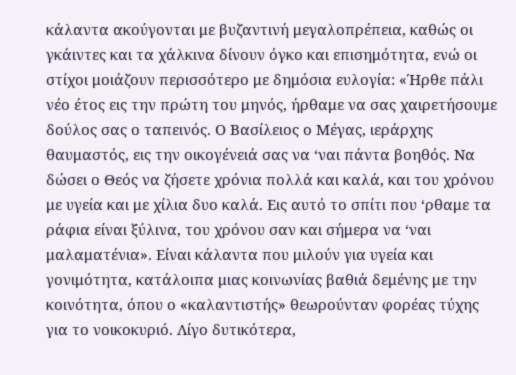κάλαντα ακούγονται με βυζαντινή μεγαλοπρέπεια, καθώς οι γκάιντες και τα χάλκινα δίνουν όγκο και επισημότητα, ενώ οι στίχοι μοιάζουν περισσότερο με δημόσια ευλογία: «Ήρθε πάλι νέο έτος εις την πρώτη του μηνός, ήρθαμε να σας χαιρετήσουμε δούλος σας ο ταπεινός. Ο Βασίλειος ο Μέγας, ιεράρχης θαυμαστός, εις την οικογένειά σας να ‘ναι πάντα βοηθός. Να δώσει ο Θεός να ζήσετε χρόνια πολλά και καλά, και του χρόνου με υγεία και με χίλια δυο καλά. Εις αυτό το σπίτι που ‘ρθαμε τα ράφια είναι ξύλινα, του χρόνου σαν και σήμερα να ‘ναι μαλαματένια». Είναι κάλαντα που μιλούν για υγεία και γονιμότητα, κατάλοιπα μιας κοινωνίας βαθιά δεμένης με την κοινότητα, όπου ο «καλαντιστής» θεωρούνταν φορέας τύχης για το νοικοκυριό. Λίγο δυτικότερα,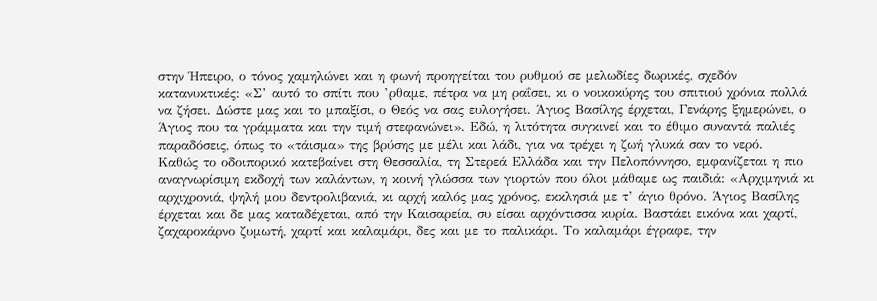στην Ήπειρο, ο τόνος χαμηλώνει και η φωνή προηγείται του ρυθμού σε μελωδίες δωρικές, σχεδόν κατανυκτικές: «Σ’ αυτό το σπίτι που ’ρθαμε, πέτρα να μη ραΐσει, κι ο νοικοκύρης του σπιτιού χρόνια πολλά να ζήσει. Δώστε μας και το μπαξίσι, ο Θεός να σας ευλογήσει. Άγιος Βασίλης έρχεται, Γενάρης ξημερώνει, ο Άγιος που τα γράμματα και την τιμή στεφανώνει». Εδώ, η λιτότητα συγκινεί και το έθιμο συναντά παλιές παραδόσεις, όπως το «τάισμα» της βρύσης με μέλι και λάδι, για να τρέχει η ζωή γλυκά σαν το νερό.
Καθώς το οδοιπορικό κατεβαίνει στη Θεσσαλία, τη Στερεά Ελλάδα και την Πελοπόννησο, εμφανίζεται η πιο αναγνωρίσιμη εκδοχή των καλάντων, η κοινή γλώσσα των γιορτών που όλοι μάθαμε ως παιδιά: «Αρχιμηνιά κι αρχιχρονιά, ψηλή μου δεντρολιβανιά, κι αρχή καλός μας χρόνος, εκκλησιά με τ’ άγιο θρόνο. Άγιος Βασίλης έρχεται και δε μας καταδέχεται, από την Καισαρεία, συ είσαι αρχόντισσα κυρία. Βαστάει εικόνα και χαρτί, ζαχαροκάρνο ζυμωτή, χαρτί και καλαμάρι, δες και με το παλικάρι. Το καλαμάρι έγραφε, την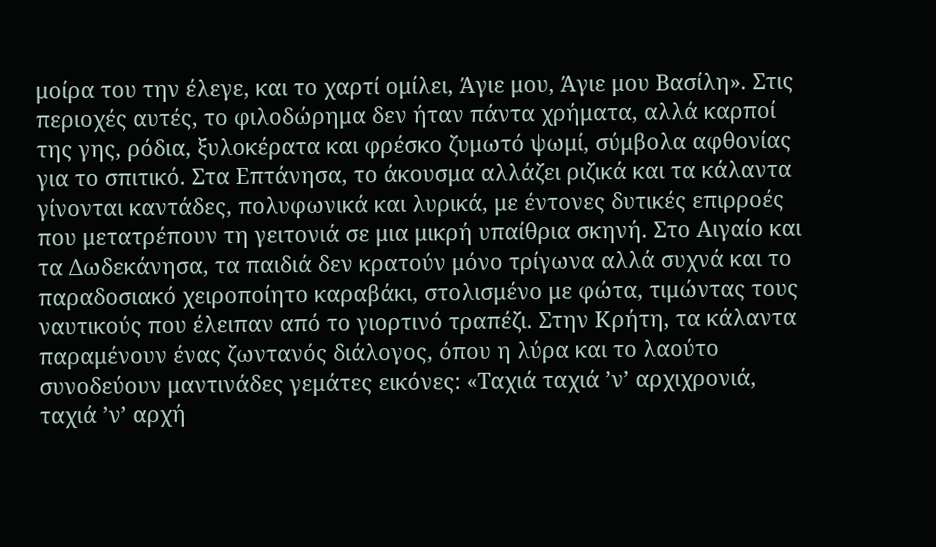μοίρα του την έλεγε, και το χαρτί ομίλει, Άγιε μου, Άγιε μου Βασίλη». Στις περιοχές αυτές, το φιλοδώρημα δεν ήταν πάντα χρήματα, αλλά καρποί της γης, ρόδια, ξυλοκέρατα και φρέσκο ζυμωτό ψωμί, σύμβολα αφθονίας για το σπιτικό. Στα Επτάνησα, το άκουσμα αλλάζει ριζικά και τα κάλαντα γίνονται καντάδες, πολυφωνικά και λυρικά, με έντονες δυτικές επιρροές που μετατρέπουν τη γειτονιά σε μια μικρή υπαίθρια σκηνή. Στο Αιγαίο και τα Δωδεκάνησα, τα παιδιά δεν κρατούν μόνο τρίγωνα αλλά συχνά και το παραδοσιακό χειροποίητο καραβάκι, στολισμένο με φώτα, τιμώντας τους ναυτικούς που έλειπαν από το γιορτινό τραπέζι. Στην Κρήτη, τα κάλαντα παραμένουν ένας ζωντανός διάλογος, όπου η λύρα και το λαούτο συνοδεύουν μαντινάδες γεμάτες εικόνες: «Ταχιά ταχιά ’ν’ αρχιχρονιά, ταχιά ’ν’ αρχή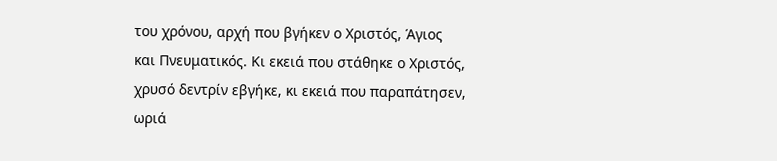του χρόνου, αρχή που βγήκεν ο Χριστός, Άγιος και Πνευματικός. Κι εκειά που στάθηκε ο Χριστός, χρυσό δεντρίν εβγήκε, κι εκειά που παραπάτησεν, ωριά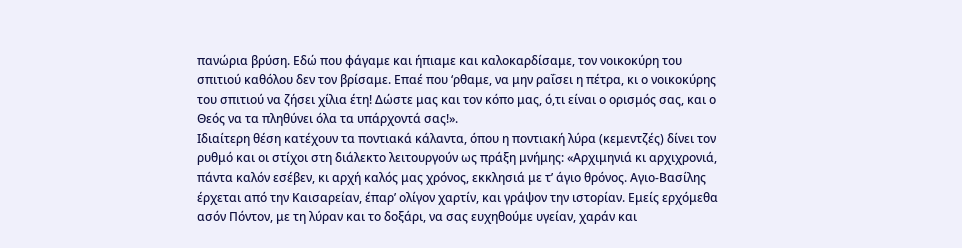πανώρια βρύση. Εδώ που φάγαμε και ήπιαμε και καλοκαρδίσαμε, τον νοικοκύρη του σπιτιού καθόλου δεν τον βρίσαμε. Επαέ που ‘ρθαμε, να μην ραΐσει η πέτρα, κι ο νοικοκύρης του σπιτιού να ζήσει χίλια έτη! Δώστε μας και τον κόπο μας, ό,τι είναι ο ορισμός σας, και ο Θεός να τα πληθύνει όλα τα υπάρχοντά σας!».
Ιδιαίτερη θέση κατέχουν τα ποντιακά κάλαντα, όπου η ποντιακή λύρα (κεμεντζές) δίνει τον ρυθμό και οι στίχοι στη διάλεκτο λειτουργούν ως πράξη μνήμης: «Αρχιμηνιά κι αρχιχρονιά, πάντα καλόν εσέβεν, κι αρχή καλός μας χρόνος, εκκλησιά με τ’ άγιο θρόνος. Αγιο-Βασίλης έρχεται από την Καισαρείαν, έπαρ’ ολίγον χαρτίν, και γράψον την ιστορίαν. Εμείς ερχόμεθα ασόν Πόντον, με τη λύραν και το δοξάρι, να σας ευχηθούμε υγείαν, χαράν και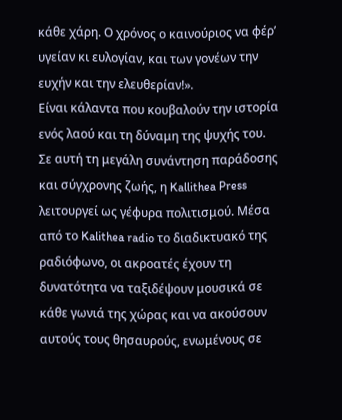κάθε χάρη. Ο χρόνος ο καινούριος να φέρ’ υγείαν κι ευλογίαν, και των γονέων την ευχήν και την ελευθερίαν!».
Είναι κάλαντα που κουβαλούν την ιστορία ενός λαού και τη δύναμη της ψυχής του. Σε αυτή τη μεγάλη συνάντηση παράδοσης και σύγχρονης ζωής, η Kallithea Press λειτουργεί ως γέφυρα πολιτισμού. Μέσα από το Kalithea radio το διαδικτυακό της ραδιόφωνο, οι ακροατές έχουν τη δυνατότητα να ταξιδέψουν μουσικά σε κάθε γωνιά της χώρας και να ακούσουν αυτούς τους θησαυρούς, ενωμένους σε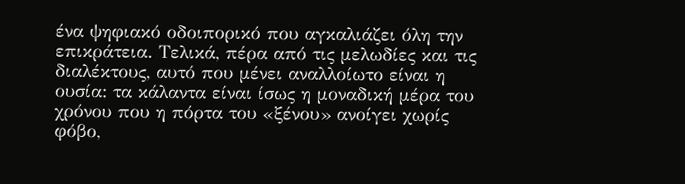ένα ψηφιακό οδοιπορικό που αγκαλιάζει όλη την επικράτεια. Τελικά, πέρα από τις μελωδίες και τις διαλέκτους, αυτό που μένει αναλλοίωτο είναι η ουσία: τα κάλαντα είναι ίσως η μοναδική μέρα του χρόνου που η πόρτα του «ξένου» ανοίγει χωρίς φόβο,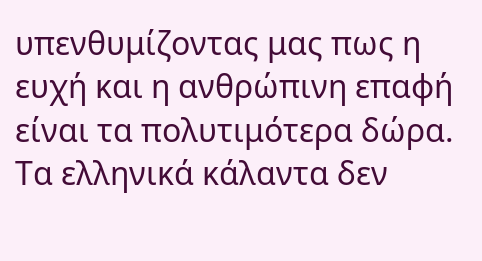υπενθυμίζοντας μας πως η ευχή και η ανθρώπινη επαφή είναι τα πολυτιμότερα δώρα. Τα ελληνικά κάλαντα δεν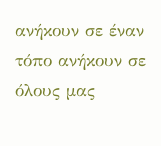ανήκουν σε έναν τόπο ανήκουν σε όλους μας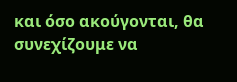και όσο ακούγονται, θα συνεχίζουμε να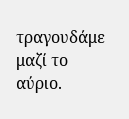τραγουδάμε μαζί το αύριο.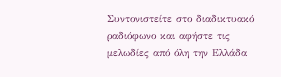Συντονιστείτε στο διαδικτυακό ραδιόφωνο και αφήστε τις μελωδίες από όλη την Ελλάδα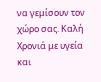να γεμίσουν τον χώρο σας. Καλή Χρονιά με υγεία και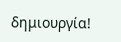δημιουργία!